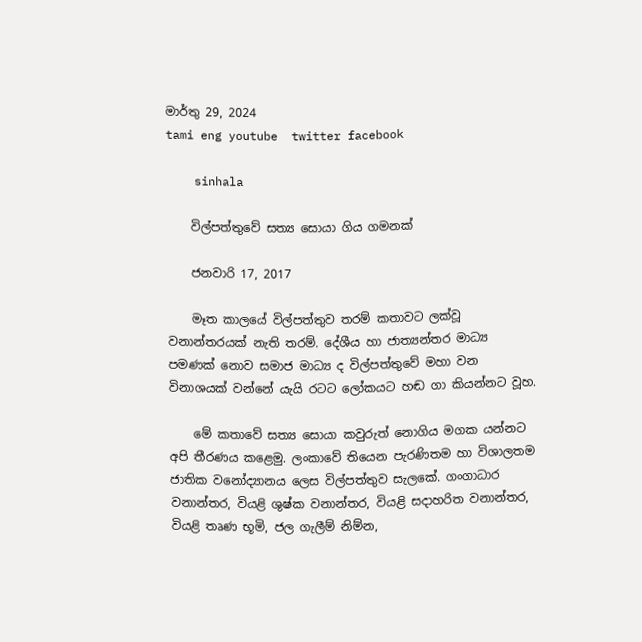මාර්තු 29, 2024
tami eng youtube  twitter facebook

    sinhala

    විල්පත්තුවේ සත්‍ය සොයා ගිය ගමනක්

    ජනවාරි 17, 2017

    මෑත කාලයේ විල්පත්තුව තරම් කතාවට ලක්වූ වනාන්තරයක් නැති තරම්. දේශීය හා ජාත්‍යන්තර මාධ්‍ය පමණක් නොව සමාජ මාධ්‍ය ද විල්පත්තුවේ මහා වන විනාශයක් වන්නේ යැයි රටට ලෝකයට හඬ ගා කියන්නට වූහ.

    මේ කතාවේ සත්‍ය සොයා කවුරුත් නොගිය මගක යන්නට අපි තීරණය කළෙමු. ලංකාවේ තියෙන පැරණිතම හා විශාලතම ජාතික වනෝද්‍යානය ලෙස විල්පත්තුව සැලකේ. ගංගාධාර වනාන්තර, වියළි ශුෂ්ක වනාන්තර, වියළි සදාහරිත වනාන්තර, වියළි තෘණ භූමි, ජල ගැලීම් නිම්න,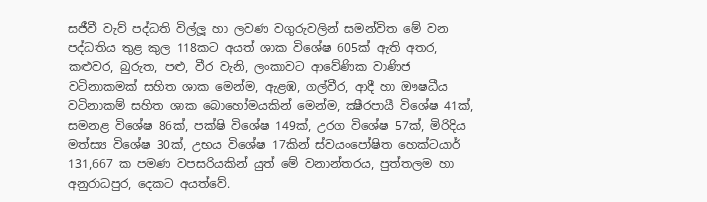සජීවී වැව් පද්ධති විල්ලූ හා ලවණ වගුරුවලින් සමන්විත මේ වන පද්ධතිය තුළ කුල 118කට අයත් ශාක විශේෂ 605ක් ඇති අතර, කළුවර, බුරුත, පළු, වීර වැනි, ලංකාවට ආවේණික වාණිජ වටිනාකමක් සහිත ශාක මෙන්ම, ඇළඹ, ගල්වීර, ආදී හා ඖෂධීය වටිනාකම් සහිත ශාක බොහෝමයකින් මෙන්ම, ක්‍ෂීරපායී විශේෂ 41ක්, සමනළ විශේෂ 86ක්, පක්ෂි විශේෂ 149ක්, උරග විශේෂ 57ක්, මිරිදිය මත්ස්‍ය විශේෂ 30ක්, උභය විශේෂ 17කින් ස්වයංපෝෂිත හෙක්ටයාර් 131,667 ක පමණ වපසරියකින් යුත් මේ වනාන්තරය, පුත්තලම හා අනුරාධපුර, දෙකට අයත්වේ.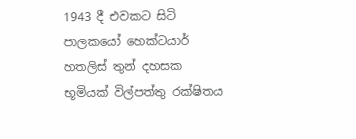1943 දී එවකට සිටි පාලකයෝ හෙක්ටයාර් හතලිස් තුන් දහසක භූමියක් විල්පත්තු රක්ෂිතය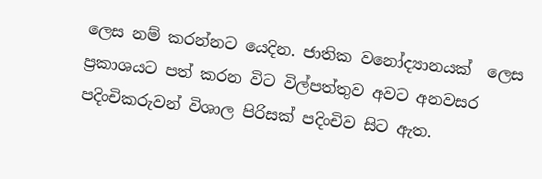ලෙස නම් කරන්නට යෙදින. ජාතික වනෝද්‍යානයක්  ලෙස ප්‍රකාශයට පත් කරන විට විල්පත්තුව අවට අනවසර පදිංචිකරුවන් විශාල පිරිසක් පදිංචිව සිට ඇත.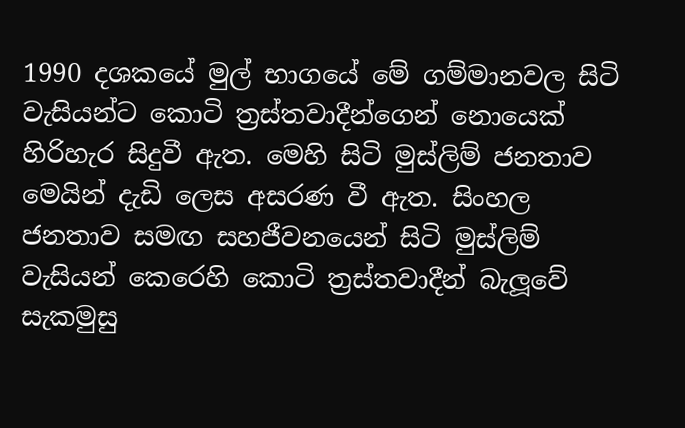1990 දශකයේ මුල් භාගයේ මේ ගම්මානවල සිටි වැසියන්ට කොටි ත්‍රස්තවාදීන්ගෙන් නොයෙක් හිරිහැර සිදුවී ඇත. මෙහි සිටි මුස්ලිම් ජනතාව මෙයින් දැඩි ලෙස අසරණ වී ඇත. සිංහල ජනතාව සමඟ සහජීවනයෙන් සිටි මුස්ලිම් වැසියන් කෙරෙහි කොටි ත්‍රස්තවාදීන් බැලූවේ සැකමුසු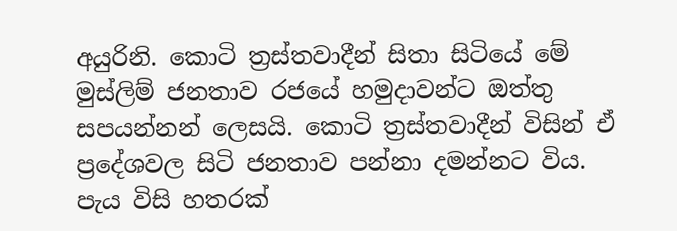අයුරිනි. කොටි ත්‍රස්තවාදීන් සිතා සිටියේ මේ මුස්ලිම් ජනතාව රජයේ හමුදාවන්ට ඔත්තු සපයන්නන් ලෙසයි. කොටි ත්‍රස්තවාදීන් විසින් ඒ ප්‍රදේශවල සිටි ජනතාව පන්නා දමන්නට විය. පැය විසි හතරක්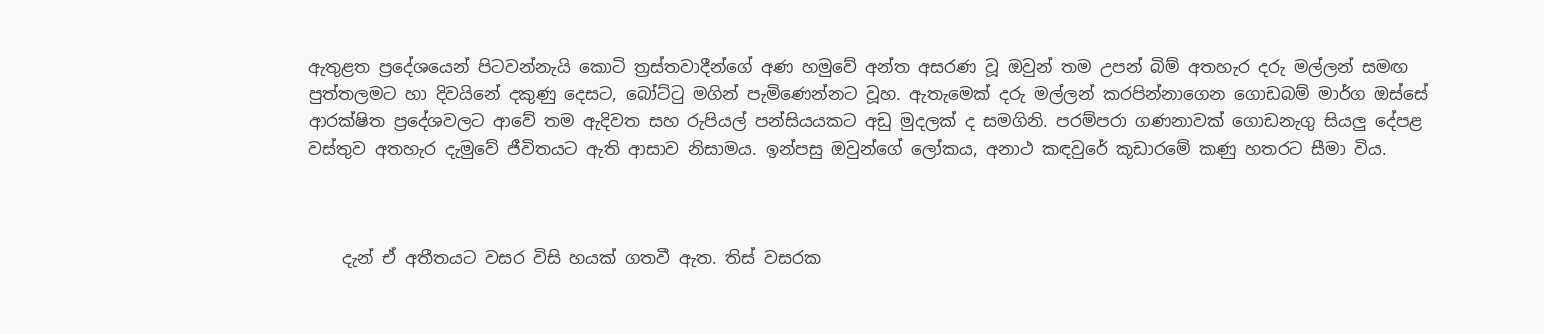ඇතුළත ප්‍රදේශයෙන් පිටවන්නැයි කොටි ත්‍රස්තවාදීන්ගේ අණ හමුවේ අන්ත අසරණ වූ ඔවුන් තම උපන් බිම් අතහැර දරු මල්ලන් සමඟ පුත්තලමට හා දිවයිනේ දකුණු දෙසට, බෝට්ටු මගින් පැමිණෙන්නට වූහ. ඇතැමෙක් දරු මල්ලන් කරපින්නාගෙන ගොඩබම් මාර්ග ඔස්සේ ආරක්ෂිත ප්‍රදේශවලට ආවේ තම ඇදිවත සහ රුපියල් පන්සියයකට අඩු මුදලක් ද සමගිනි. පරම්පරා ගණනාවක් ගොඩනැගු සියලු දේපළ වස්තුව අතහැර දැමුවේ ජීවිතයට ඇති ආසාව නිසාමය. ඉන්පසු ඔවුන්ගේ ලෝකය, අනාථ කඳවුරේ කූඩාරමේ කණු හතරට සීමා විය.



    දැන් ඒ අතීතයට වසර විසි හයක් ගතවී ඇත. තිස් වසරක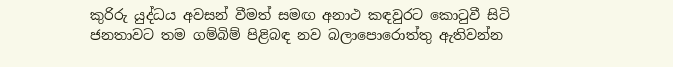කුරිරු යුද්ධය අවසන් වීමත් සමඟ අනාථ කඳවුරට කොටුවී සිටි ජනතාවට තම ගම්බිම් පිළිබඳ නව බලාපොරොත්තු ඇතිවන්න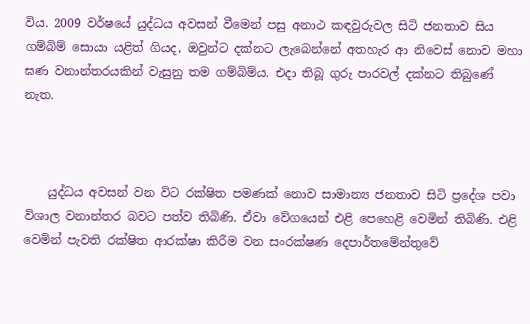විය. 2009 වර්ෂයේ යුද්ධය අවසන් වීමෙන් පසු අනාථ කඳවුරුවල සිටි ජනතාව සිය ගම්බිම් සොයා යළිත් ගියද, ඔවුන්ට දක්නට ලැබෙන්නේ අතහැර ආ නිවෙස් නොව මහා ඝණ වනාන්තරයකින් වැසුනු තම ගම්බිම්ය. එදා තිබූ ගුරු පාරවල් දක්නට තිබුණේ නැත.



    යුද්ධය අවසන් වන විට රක්ෂිත පමණක් නොව සාමාන්‍ය ජනතාව සිටි ප්‍රදේශ පවා විශාල වනාන්තර බවට පත්ව තිබිණි. ඒවා වේගයෙන් එළි පෙහෙළි වෙමින් තිබිණි. එළි වෙමින් පැවති රක්ෂිත ආරක්ෂා කිරීම වන සංරක්ෂණ දෙපාර්තමේන්තුවේ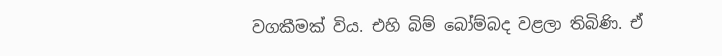වගකීමක් විය. එහි බිම් බෝම්බද වළලා තිබිණි. ඒ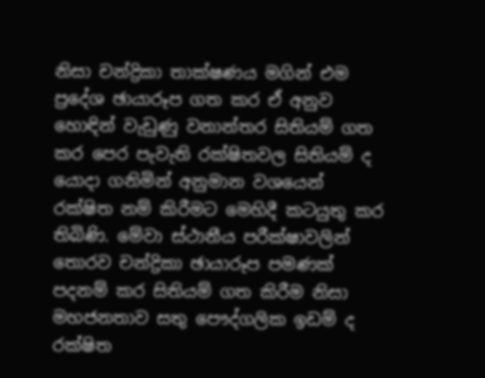නිසා චන්ද්‍රිකා තාක්ෂණය මගින් එම ප්‍රදේශ ඡායාරූප ගත කර ඒ අනුව හොඳින් වැඩුණු වනාන්තර සිතියම් ගත කර පෙර පැවැති රක්ෂිතවල සිතියම් ද යොදා ගනිමින් අනුමාන වශයෙන් රක්ෂිත නම් කිරීමට මෙහිදී කටයුතු කර තිබිණි. මේවා ස්ථානීය පරීක්ෂාවලින් තොරව චන්ද්‍රිකා ඡායාරූප පමණක් පදනම් කර සිතියම් ගත කිරීම නිසා මහජනතාව සතු පෞද්ගලික ඉඩම් ද රක්ෂිත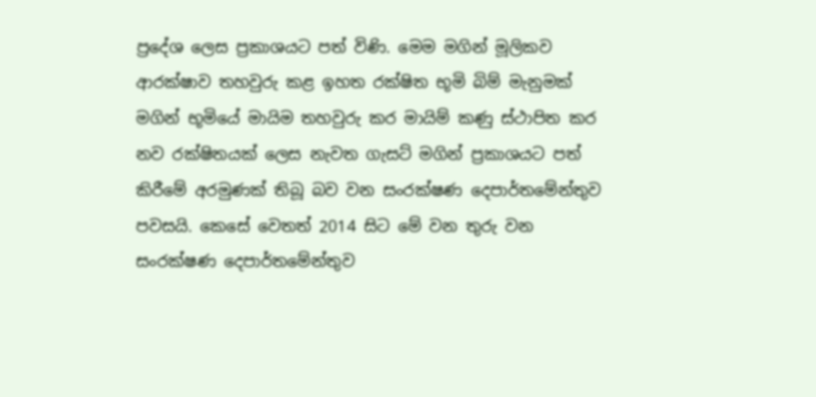ප්‍රදේශ ලෙස ප්‍රකාශයට පත් විණි. මෙම මගින් මූලිකව ආරක්ෂාව තහවුරු කළ ඉහත රක්ෂිත භූමි බිම් මැනුමක් මගින් භූමියේ මායිම තහවුරු කර මායිම් කණු ස්ථාපිත කර නව රක්ෂිතයක් ලෙස නැවත ගැසට් මගින් ප්‍රකාශයට පත් කිරීමේ අරමුණක් තිබූ බව වන සංරක්ෂණ දෙපාර්තමේන්තුව පවසයි. කෙසේ වෙතත් 2014 සිට මේ වන තුරු වන සංරක්ෂණ දෙපාර්තමේන්තුව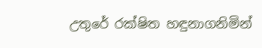උතුරේ රක්ෂිත හඳුනාගනිමින්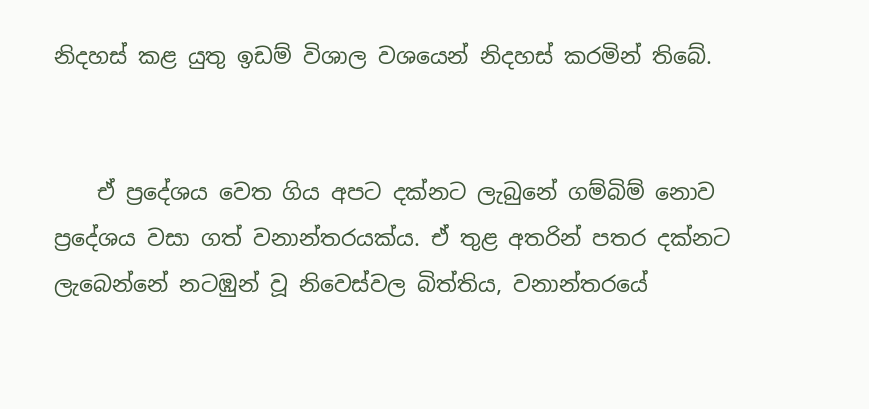නිදහස් කළ යුතු ඉඩම් විශාල වශයෙන් නිදහස් කරමින් තිබේ.


    ඒ ප්‍රදේශය වෙත ගිය අපට දක්නට ලැබුනේ ගම්බිම් නොව ප්‍රදේශය වසා ගත් වනාන්තරයක්ය. ඒ තුළ අතරින් පතර දක්නට ලැබෙන්නේ නටඹුන් වූ නිවෙස්වල බිත්තිය, වනාන්තරයේ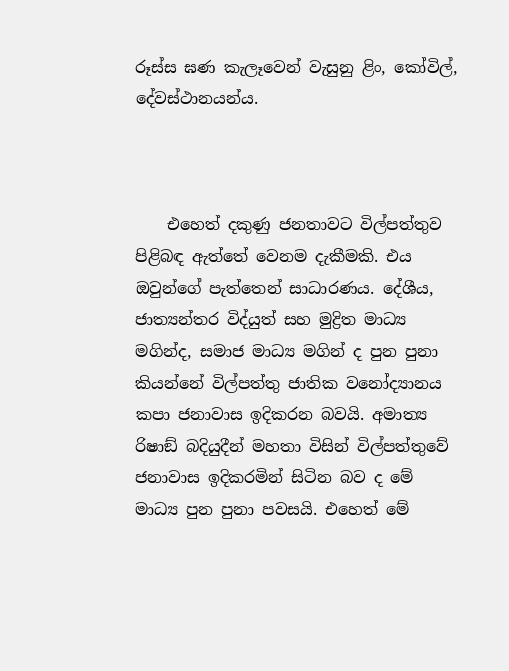රූස්ස ඝණ කැලෑවෙන් වැසුනු ළිං, කෝවිල්, දේවස්ථානයන්ය.



    එහෙත් දකුණු ජනතාවට විල්පත්තුව පිළිබඳ ඇත්තේ වෙනම දැකීමකි. එය ඔවුන්ගේ පැත්තෙන් සාධාරණය. දේශීය, ජාත්‍යන්තර විද්යුත් සහ මුද්‍රිත මාධ්‍ය මගින්ද, සමාජ මාධ්‍ය මගින් ද පුන පුනා කියන්නේ විල්පත්තු ජාතික වනෝද්‍යානය කපා ජනාවාස ඉදිකරන බවයි. අමාත්‍ය රිෂාඞ් බදියුදීන් මහතා විසින් විල්පත්තුවේ ජනාවාස ඉදිකරමින් සිටින බව ද මේ මාධ්‍ය පුන පුනා පවසයි. එහෙත් මේ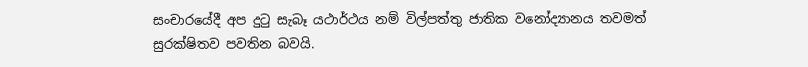සංචාරයේදී අප දුටු සැබෑ යථාර්ථය නම් විල්පත්තු ජාතික වනෝද්‍යානය තවමත් සුරක්ෂිතව පවතින බවයි.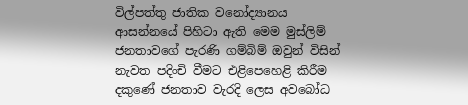විල්පත්තු ජාතික වනෝද්‍යානය ආසන්නයේ පිහිටා ඇති මෙම මුස්ලිම් ජනතාවගේ පැරණි ගම්බිම් ඔවුන් විසින් නැවත පදිංචි වීමට එළිපෙහෙළි කිරීම දකුණේ ජනතාව වැරදි ලෙස අවබෝධ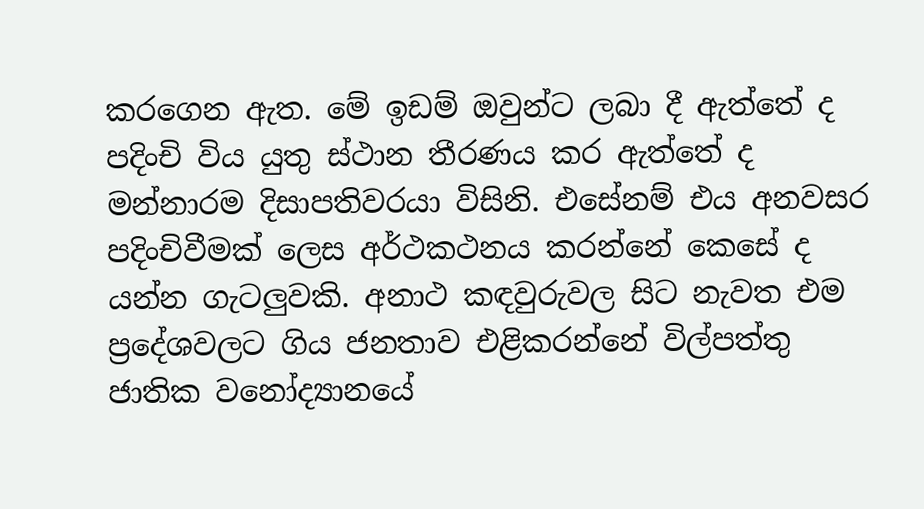කරගෙන ඇත. මේ ඉඩම් ඔවුන්ට ලබා දී ඇත්තේ ද පදිංචි විය යුතු ස්ථාන තීරණය කර ඇත්තේ ද මන්නාරම දිසාපතිවරයා විසිනි. එසේනම් එය අනවසර පදිංචිවීමක් ලෙස අර්ථකථනය කරන්නේ කෙසේ ද යන්න ගැටලුවකි. අනාථ කඳවුරුවල සිට නැවත එම ප්‍රදේශවලට ගිය ජනතාව එළිකරන්නේ විල්පත්තු ජාතික වනෝද්‍යානයේ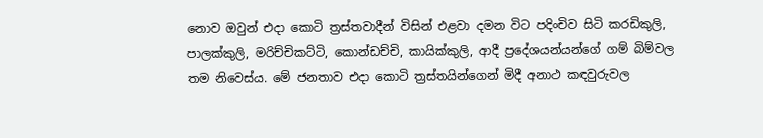නොව ඔවුන් එදා කොටි ත්‍රස්තවාදීන් විසින් එළවා දමන විට පදිංචිව සිටි කරඩිකුලි, පාලක්කුලි, මරිච්චිකට්ටි, කොන්ඩච්චි, කායික්කුලි, ආදී ප්‍රදේශයන්යන්ගේ ගම් බිම්වල තම නිවෙස්ය. මේ ජනතාව එදා කොටි ත්‍රස්තයින්ගෙන් මිදී අනාථ කඳවුරුවල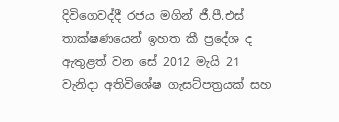දිවිගෙවද්දී රජය මගින් ජී.පී.එස් තාක්ෂණයෙන් ඉහත කී ප්‍රදේශ ද ඇතුළත් වන සේ 2012 මැයි 21 වැනිදා අතිවිශේෂ ගැසට්පත්‍රයක් සහ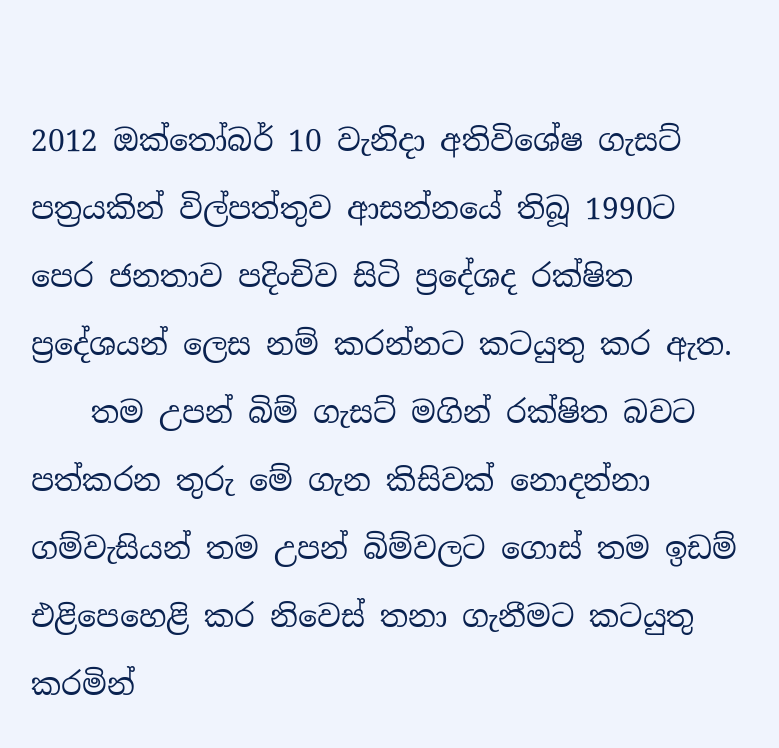2012 ඔක්තෝබර් 10 වැනිදා අතිවිශේෂ ගැසට් පත්‍රයකින් විල්පත්තුව ආසන්නයේ තිබූ 1990ට පෙර ජනතාව පදිංචිව සිටි ප්‍රදේශද රක්ෂිත ප්‍රදේශයන් ලෙස නම් කරන්නට කටයුතු කර ඇත.
    තම උපන් බිම් ගැසට් මගින් රක්ෂිත බවට පත්කරන තුරු මේ ගැන කිසිවක් නොදන්නා ගම්වැසියන් තම උපන් බිම්වලට ගොස් තම ඉඩම් එළිපෙහෙළි කර නිවෙස් තනා ගැනීමට කටයුතු කරමින්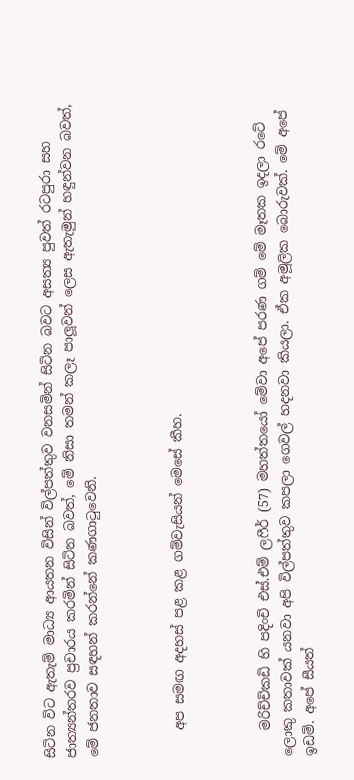සිටින විට ඇතැම් මාධ්‍ය ආයතන විසින් විල්පත්තුව වනසමින් සිටින බවට අසත්‍ය පුවත් රටපුරා සහ ජාත්‍යන්තරව ප්‍රචාරය කරමින් සිටින බවත්, මේ නිසා තමන් කලෑ පාලූවන් ලෙස ඇතැමුන් හඳුන්වන බවත්, මේ ජනතාව සඳහන් කරන්නේ කණගාටුවෙනි.



    අප සමඟ අදහස් පළ කළ ගම්වැසියන් මෙසේ කීහ.



    මරිච්චිකඩි හි පදිංචි එස්.එම් ලෆීර් (57) මහත්තයෝ මේවා අපේ පරණ ගම් මේ මෑතක ඉදලා රටේ ලොකු කතාවක් යනවා අපි විල්පත්තුව කපලා ගෙවල් හදනවා කියලා. ඒක අමූලික බොරුවක්. මේ අපේ ඉඩම්. අපේ සීයත්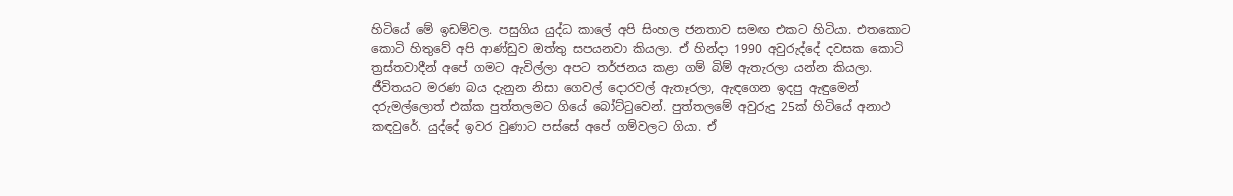හිටියේ මේ ඉඩම්වල. පසුගිය යුද්ධ කාලේ අපි සිංහල ජනතාව සමඟ එකට හිටියා. එතකොට කොටි හිතුවේ අපි ආණ්ඩුව ඔත්තු සපයනවා කියලා. ඒ හින්දා 1990 අවුරුද්දේ දවසක කොටි ත්‍රස්තවාදීන් අපේ ගමට ඇවිල්ලා අපට තර්ජනය කළා ගම් බිම් ඇතැරලා යන්න කියලා. ජීවිතයට මරණ බය දැනුන නිසා ගෙවල් දොරවල් ඇතෑරලා, ඇඳගෙන ඉදපු ඇඳුමෙන් දරුමල්ලොත් එක්ක පුත්තලමට ගියේ බෝට්ටුවෙන්. පුත්තලමේ අවුරුදු 25ක් හිටියේ අනාථ කඳවුරේ. යුද්දේ ඉවර වුණාට පස්සේ අපේ ගම්වලට ගියා. ඒ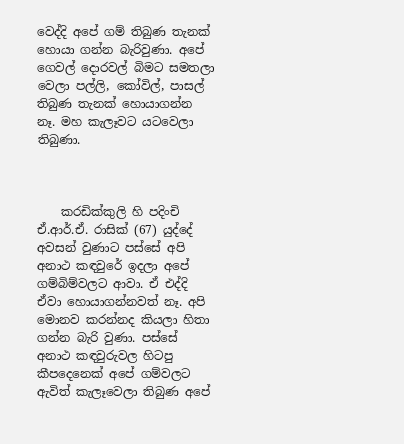වෙද්දි අපේ ගම් තිබුණ තැනක් හොයා ගන්න බැරිවුණා. අපේ ගෙවල් දොරවල් බිමට සමතලා වෙලා පල්ලි, කෝවිල්, පාසල් තිබුණ තැනක් හොයාගන්න නෑ. මහ කැලෑවට යටවෙලා තිබුණා.



    කරඩික්කුලි හි පදිංචි ඒ.ආර්.ඒ. රාසික් (67) යුද්දේ අවසන් වුණාට පස්සේ අපි අනාථ කඳවුරේ ඉදලා අපේ ගම්බිම්වලට ආවා. ඒ එද්දි ඒවා හොයාගන්නවත් නෑ. අපි මොනව කරන්නද කියලා හිතා ගන්න බැරි වුණා. පස්සේ අනාථ කඳවුරුවල හිටපු කීපදෙනෙක් අපේ ගම්වලට ඇවිත් කැලෑවෙලා තිබුණ අපේ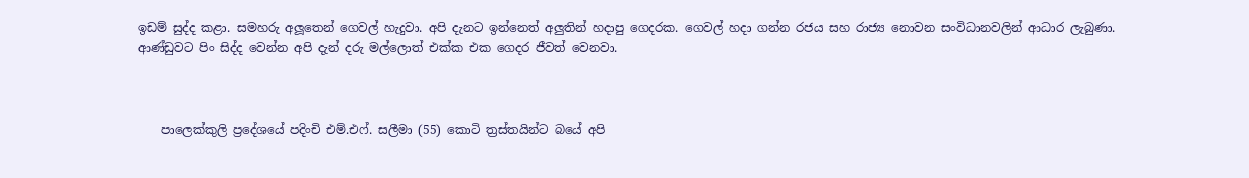ඉඩම් සුද්ද කළා. සමහරු අලූතෙන් ගෙවල් හැදුවා. අපි දැනට ඉන්නෙත් අලුතින් හදාපු ගෙදරක. ගෙවල් හදා ගන්න රජය සහ රාජ්‍ය නොවන සංවිධානවලින් ආධාර ලැබුණා. ආණ්ඩුවට පිං සිද්ද වෙන්න අපි දැන් දරු මල්ලොත් එක්ක එක ගෙදර ජීවත් වෙනවා.



    පාලෙක්කුලි ප්‍රදේශයේ පදිංචි එම්.එෆ්. සලීමා (55) කොටි ත්‍රස්තයින්ට බයේ අපි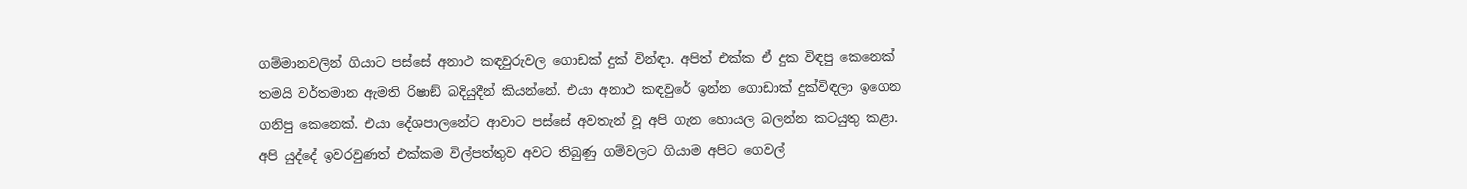ගම්මානවලින් ගියාට පස්සේ අනාථ කඳවුරුවල ගොඩක් දුක් වින්ඳා. අපිත් එක්ක ඒ දුක විඳපු කෙනෙක් තමයි වර්තමාන ඇමති රිෂාඞ් බදියුදීන් කියන්නේ. එයා අනාථ කඳවුරේ ඉන්න ගොඩාක් දුක්විඳලා ඉගෙන ගනිපු කෙනෙක්. එයා දේශපාලනේට ආවාට පස්සේ අවතැන් වූ අපි ගැන හොයල බලන්න කටයුතු කළා. අපි යුද්දේ ඉවරවුණත් එක්කම විල්පත්තුව අවට තිබුණු ගම්වලට ගියාම අපිට ගෙවල්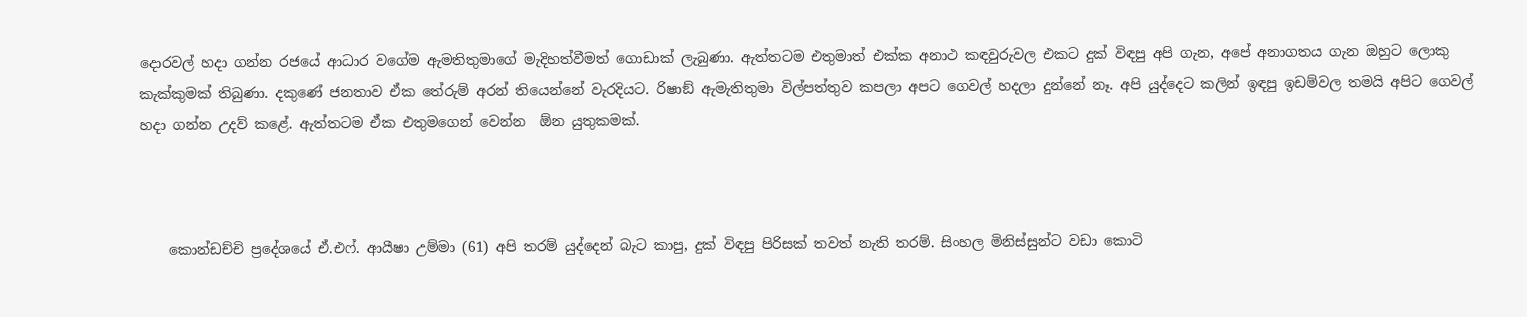දොරවල් හදා ගන්න රජයේ ආධාර වගේම ඇමතිතුමාගේ මැදිහත්වීමත් ගොඩාක් ලැබුණා. ඇත්තටම එතුමාත් එක්ක අනාථ කඳවුරුවල එකට දුක් විඳපු අපි ගැන, අපේ අනාගතය ගැන ඔහුට ලොකු කැක්කුමක් තිබුණා. දකුණේ ජනතාව ඒක තේරුම් අරන් තියෙන්නේ වැරදියට. රිෂාඞ් ඇමැතිතුමා විල්පත්තුව කපලා අපට ගෙවල් හදලා දුන්නේ නෑ. අපි යුද්දෙට කලින් ඉඳපු ඉඩම්වල තමයි අපිට ගෙවල් හදා ගන්න උදව් කළේ. ඇත්තටම ඒක එතුමගෙන් වෙන්න  ඕන යුතුකමක්.



    කොන්ඩච්චි ප්‍රදේශයේ ඒ.එෆ්. ආයීෂා උම්මා (61) අපි තරම් යුද්දෙන් බැට කාපු, දුක් විඳපු පිරිසක් තවත් නැති තරම්. සිංහල මිනිස්සුන්ට වඩා කොටි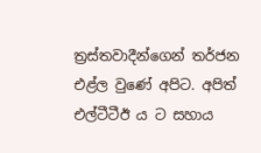ත්‍රස්තවාදීන්ගෙන් තර්ජන එළ්ල වුණේ අපිට. අපිත් එල්ටීටීඊ ය ට සහාය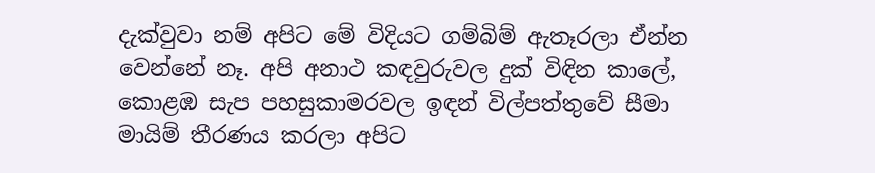දැක්වුවා නම් අපිට මේ විදියට ගම්බිම් ඇතෑරලා ඒන්න වෙන්නේ නෑ. අපි අනාථ කඳවුරුවල දුක් විඳින කාලේ, කොළඹ සැප පහසුකාමරවල ඉඳන් විල්පත්තුවේ සීමා මායිම් තීරණය කරලා අපිට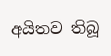අයිතව තිබූ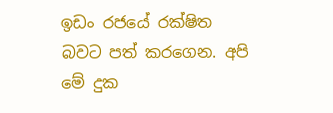ඉඩං රජයේ රක්ෂිත බවට පත් කරගෙන. අපි මේ දුක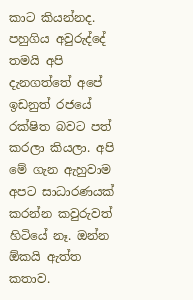කාට කියන්නද. පහුගිය අවුරුද්දේ තමයි අපි දැනගත්තේ අපේ ඉඩනුත් රජයේ රක්ෂිත බවට පත් කරලා කියලා. අපි මේ ගැන ඇහුවාම අපට සාධාරණයක් කරන්න කවුරුවත් හිටියේ නෑ. ඔන්න  ඕකයි ඇත්ත කතාව.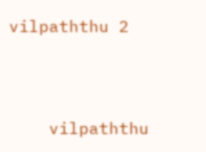vilpaththu 2



    vilpaththu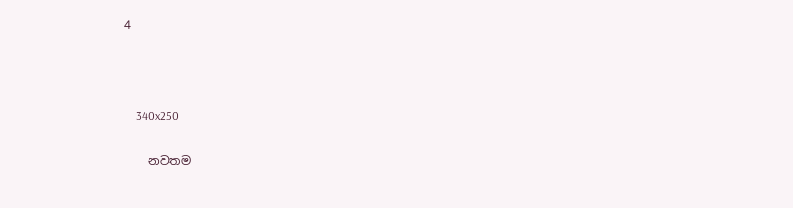4



    340x250

    නවතම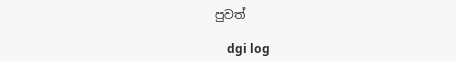පුවත්

    dgi log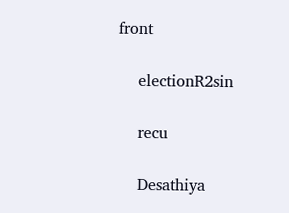front

    electionR2sin

    recu

    Desathiya